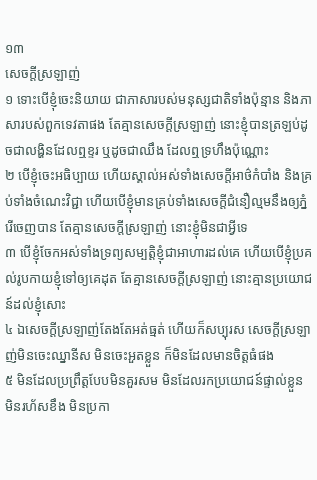១៣
សេចក្តីស្រឡាញ់
១ ទោះបើខ្ញុំចេះនិយាយ ជាភាសារបស់មនុស្សជាតិទាំងប៉ុន្មាន និងភាសារបស់ពួកទេវតាផង តែគ្មានសេចក្តីស្រឡាញ់ នោះខ្ញុំបានត្រឡប់ដូចជាលង្ហិនដែលឮខ្ទរ ឬដូចជាឈឹង ដែលឮទ្រហឹងប៉ុណ្ណោះ
២ បើខ្ញុំចេះអធិប្បាយ ហើយស្គាល់អស់ទាំងសេចក្តីអាថ៌កំបាំង និងគ្រប់ទាំងចំណេះវិជ្ជា ហើយបើខ្ញុំមានគ្រប់ទាំងសេចក្តីជំនឿល្មមនឹងឲ្យភ្នំរើចេញបាន តែគ្មានសេចក្តីស្រឡាញ់ នោះខ្ញុំមិនជាអ្វីទេ
៣ បើខ្ញុំចែកអស់ទាំងទ្រព្យសម្បត្តិខ្ញុំជាអាហារដល់គេ ហើយបើខ្ញុំប្រគល់រូបកាយខ្ញុំទៅឲ្យគេដុត តែគ្មានសេចក្តីស្រឡាញ់ នោះគ្មានប្រយោជន៍ដល់ខ្ញុំសោះ
៤ ឯសេចក្តីស្រឡាញ់តែងតែអត់ធ្មត់ ហើយក៏សប្បុរស សេចក្តីស្រឡាញ់មិនចេះឈ្នានីស មិនចេះអួតខ្លួន ក៏មិនដែលមានចិត្តធំផង
៥ មិនដែលប្រព្រឹត្តបែបមិនគួរសម មិនដែលរកប្រយោជន៍ផ្ទាល់ខ្លួន មិនរហ័សខឹង មិនប្រកា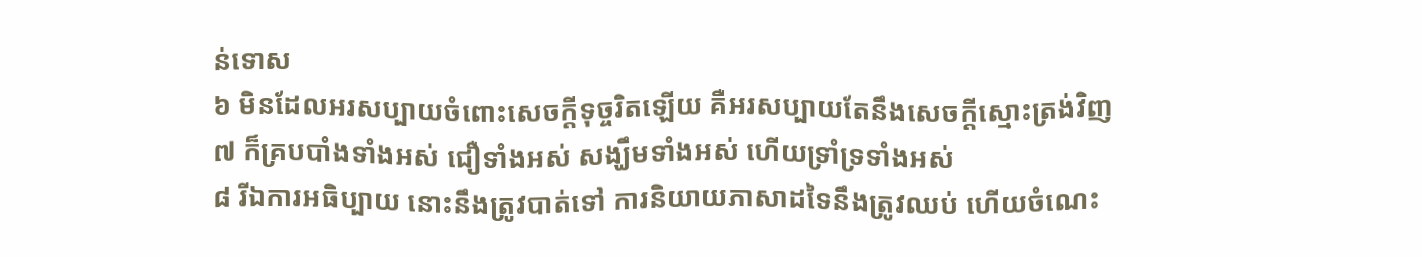ន់ទោស
៦ មិនដែលអរសប្បាយចំពោះសេចក្តីទុច្ចរិតឡើយ គឺអរសប្បាយតែនឹងសេចក្តីស្មោះត្រង់វិញ
៧ ក៏គ្របបាំងទាំងអស់ ជឿទាំងអស់ សង្ឃឹមទាំងអស់ ហើយទ្រាំទ្រទាំងអស់
៨ រីឯការអធិប្បាយ នោះនឹងត្រូវបាត់ទៅ ការនិយាយភាសាដទៃនឹងត្រូវឈប់ ហើយចំណេះ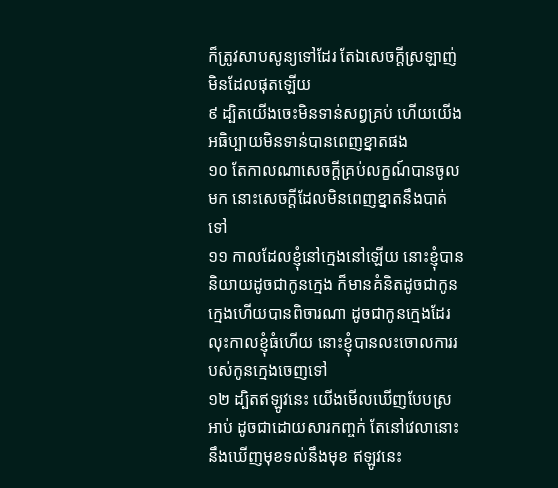ក៏ត្រូវសាបសូន្យទៅដែរ តែឯសេចក្តីស្រឡាញ់មិនដែលផុតឡើយ
៩ ដ្បិតយើងចេះមិនទាន់សព្វគ្រប់ ហើយយើងអធិប្បាយមិនទាន់បានពេញខ្នាតផង
១០ តែកាលណាសេចក្តីគ្រប់លក្ខណ៍បានចូលមក នោះសេចក្តីដែលមិនពេញខ្នាតនឹងបាត់ទៅ
១១ កាលដែលខ្ញុំនៅក្មេងនៅឡើយ នោះខ្ញុំបាននិយាយដូចជាកូនក្មេង ក៏មានគំនិតដូចជាកូនក្មេងហើយបានពិចារណា ដូចជាកូនក្មេងដែរ លុះកាលខ្ញុំធំហើយ នោះខ្ញុំបានលះចោលការរបស់កូនក្មេងចេញទៅ
១២ ដ្បិតឥឡូវនេះ យើងមើលឃើញបែបស្រអាប់ ដូចជាដោយសារកញ្ចក់ តែនៅវេលានោះ នឹងឃើញមុខទល់នឹងមុខ ឥឡូវនេះ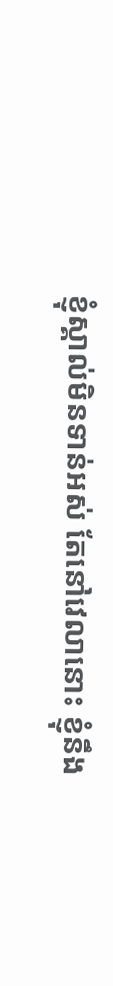ខ្ញុំស្គាល់មិនទាន់អស់ តែនៅវេលានោះ ខ្ញុំនឹង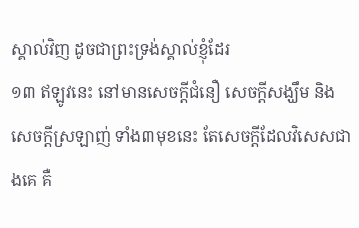ស្គាល់វិញ ដូចជាព្រះទ្រង់ស្គាល់ខ្ញុំដែរ
១៣ ឥឡូវនេះ នៅមានសេចក្តីជំនឿ សេចក្តីសង្ឃឹម និងសេចក្តីស្រឡាញ់ ទាំង៣មុខនេះ តែសេចក្តីដែលវិសេសជាងគេ គឺ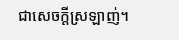ជាសេចក្តីស្រឡាញ់។